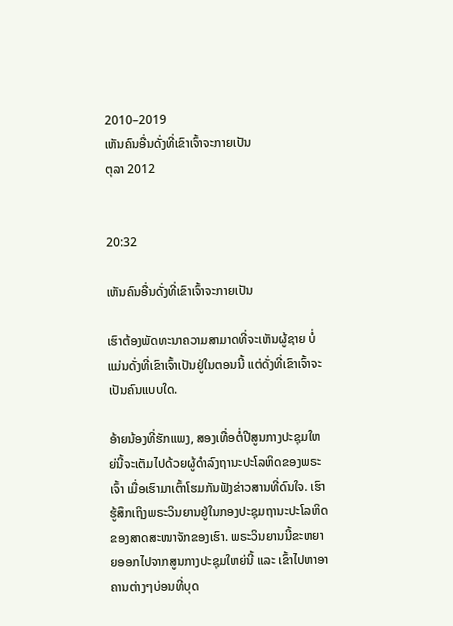2010–2019
ເຫັນຄົນອື່ນດັ່ງທີ່ເຂົາເຈົ້າຈະກາຍເປັນ
ຕຸລາ 2012


20:32

ເຫັນຄົນອື່ນດັ່ງທີ່ເຂົາເຈົ້າຈະກາຍເປັນ

ເຮົາຕ້ອງພັດທະນາຄວາມສາມາດທີ່ຈະເຫັນຜູ້ຊາຍ ບໍ່ແມ່ນດັ່ງທີ່ເຂົາເຈົ້າເປັນຢູ່ໃນຕອນນີ້ ແຕ່ດັ່ງທີ່ເຂົາເຈົ້າຈະເປັນຄົນແບບໃດ.

ອ້າຍນ້ອງທີ່ຮັກແພງ, ສອງເທື່ອຕໍ່ປີສູນກາງປະຊຸມໃຫຍ່ນີ້ຈະເຕັມໄປດ້ວຍຜູ້ດຳລົງຖານະປະໂລຫິດຂອງພຣະເຈົ້າ ເມື່ອເຮົາມາເຕົ້າໂຮມກັນຟັງຂ່າວສານທີ່ດົນໃຈ. ເຮົາຮູ້ສຶກເຖິງພຣະວິນຍານຢູ່ໃນກອງປະຊຸມຖານະປະໂລຫິດຂອງສາດສະໜາຈັກຂອງເຮົາ. ພຣະວິນຍານນີ້ຂະຫຍາຍອອກໄປຈາກສູນກາງປະຊຸມໃຫຍ່ນີ້ ແລະ ເຂົ້າໄປຫາອາຄານຕ່າງໆບ່ອນທີ່ບຸດ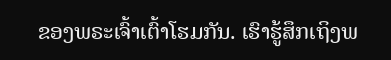ຂອງພຣະເຈົ້າເຕົ້າໂຮມກັນ. ເຮົາຮູ້ສຶກເຖິງພ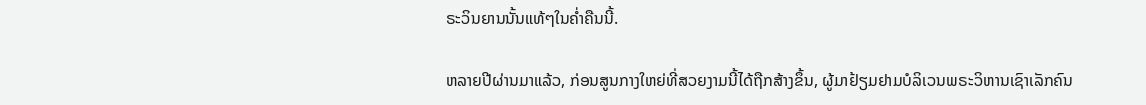ຣະວິນຍານນັ້ນແທ້ໆໃນຄ່ຳຄືນນີ້.

ຫລາຍປີຜ່ານມາແລ້ວ, ກ່ອນສູນກາງໃຫຍ່ທີ່ສວຍງາມນີ້ໄດ້ຖືກສ້າງຂຶ້ນ, ຜູ້ມາຢ້ຽມຢາມບໍລິເວນພຣະວິຫານເຊົາເລັກຄົນ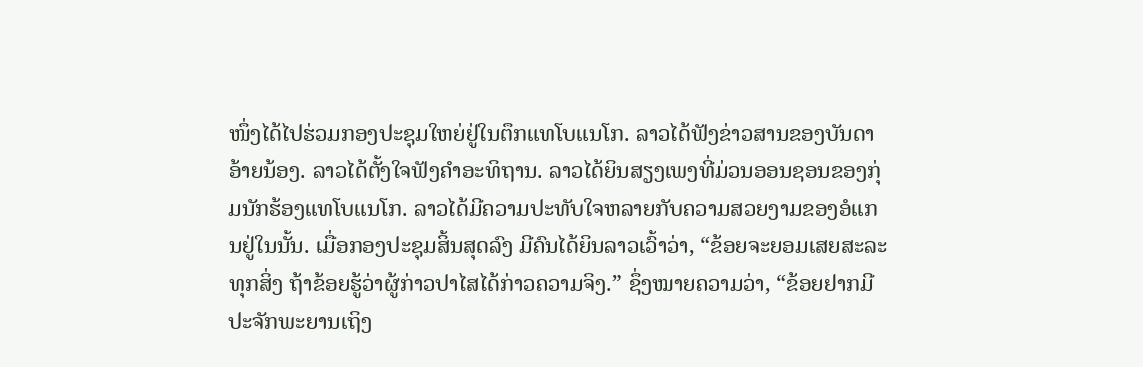ໜຶ່ງໄດ້ໄປຮ່ວມກອງປະຊຸມໃຫຍ່ຢູ່ໃນຕຶກແທໂບແນໂກ. ລາວໄດ້ຟັງຂ່າວສານຂອງບັນດາອ້າຍນ້ອງ. ລາວໄດ້ຕັ້ງໃຈຟັງຄຳອະທິຖານ. ລາວໄດ້ຍິນສຽງເພງທີ່ມ່ວນອອນຊອນຂອງກຸ່ມນັກຮ້ອງແທໂບແນໂກ. ລາວໄດ້ມີຄວາມປະທັບໃຈຫລາຍກັບຄວາມສວຍງາມຂອງອໍແກນຢູ່ໃນນັ້ນ. ເມື່ອກອງປະຊຸມສິ້ນສຸດລົງ ມີຄົນໄດ້ຍິນລາວເວົ້າວ່າ, “ຂ້ອຍຈະຍອມເສຍສະລະທຸກສິ່ງ ຖ້າຂ້ອຍຮູ້ວ່າຜູ້ກ່າວປາໄສໄດ້ກ່າວຄວາມຈິງ.” ຊຶ່ງໝາຍຄວາມວ່າ, “ຂ້ອຍຢາກມີປະຈັກພະຍານເຖິງ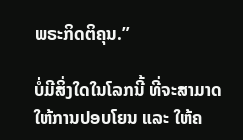ພຣະກິດຕິຄຸນ.”

ບໍ່ມີສິ່ງໃດໃນໂລກນີ້ ທີ່ຈະສາມາດໃຫ້ການປອບໂຍນ ແລະ ໃຫ້ຄ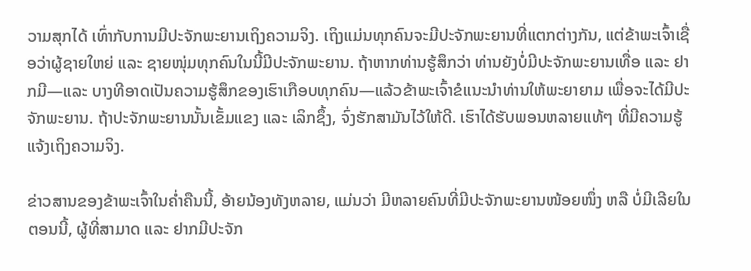ວາມສຸກໄດ້ ເທົ່າກັບການມີປະຈັກພະຍານເຖິງຄວາມຈິງ. ເຖິງແມ່ນທຸກຄົນຈະມີປະຈັກພະຍານທີ່ແຕກຕ່າງກັນ, ແຕ່ຂ້າພະເຈົ້າເຊື່ອວ່າຜູ້ຊາຍໃຫຍ່ ແລະ ຊາຍໜຸ່ມທຸກຄົນໃນນີ້ມີປະຈັກພະຍານ. ຖ້າຫາກທ່ານຮູ້ສຶກວ່າ ທ່ານຍັງບໍ່ມີປະຈັກພະຍານເທື່ອ ແລະ ຢາກມີ—ແລະ ບາງທີອາດເປັນຄວາມຮູ້ສຶກຂອງເຮົາເກືອບທຸກຄົນ—ແລ້ວຂ້າພະເຈົ້າຂໍແນະນຳທ່ານໃຫ້ພະຍາຍາມ ເພື່ອຈະໄດ້ມີປະຈັກພະຍານ. ຖ້າປະຈັກພະຍານນັ້ນເຂັ້ມແຂງ ແລະ ເລິກຊຶ້ງ, ຈົ່ງຮັກສາມັນໄວ້ໃຫ້ດີ. ເຮົາໄດ້ຮັບພອນຫລາຍແທ້ໆ ທີ່ມີຄວາມຮູ້ແຈ້ງເຖິງຄວາມຈິງ.

ຂ່າວສານຂອງຂ້າພະເຈົ້າໃນຄ່ຳຄືນນີ້, ອ້າຍນ້ອງທັງຫລາຍ, ແມ່ນວ່າ ມີຫລາຍຄົນທີ່ມີປະຈັກພະຍານໜ້ອຍໜຶ່ງ ຫລື ບໍ່ມີເລີຍໃນຕອນນີ້, ຜູ້ທີ່ສາມາດ ແລະ ຢາກມີປະຈັກ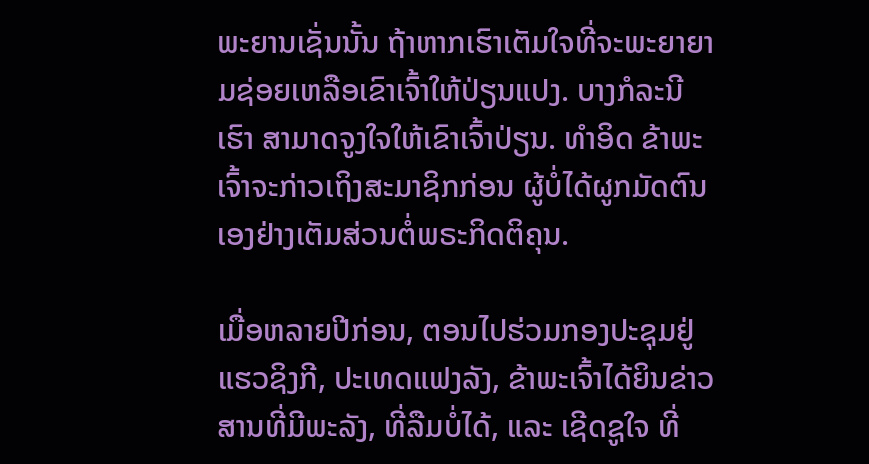ພະຍານເຊັ່ນນັ້ນ ຖ້າຫາກເຮົາເຕັມໃຈທີ່ຈະພະຍາຍາມຊ່ອຍເຫລືອເຂົາເຈົ້າໃຫ້ປ່ຽນແປງ. ບາງກໍລະນີ ເຮົາ ສາມາດຈູງໃຈໃຫ້ເຂົາເຈົ້າປ່ຽນ. ທຳອິດ ຂ້າພະເຈົ້າຈະກ່າວເຖິງສະມາຊິກກ່ອນ ຜູ້ບໍ່ໄດ້ຜູກມັດຕົນເອງຢ່າງເຕັມສ່ວນຕໍ່ພຣະກິດຕິຄຸນ.

ເມື່ອຫລາຍປີກ່ອນ, ຕອນໄປຮ່ວມກອງປະຊຸມຢູ່ແຮວຊິງກີ, ປະເທດແຟງລັງ, ຂ້າພະເຈົ້າໄດ້ຍິນຂ່າວສານທີ່ມີພະລັງ, ທີ່ລືມບໍ່ໄດ້, ແລະ ເຊີດຊູໃຈ ທີ່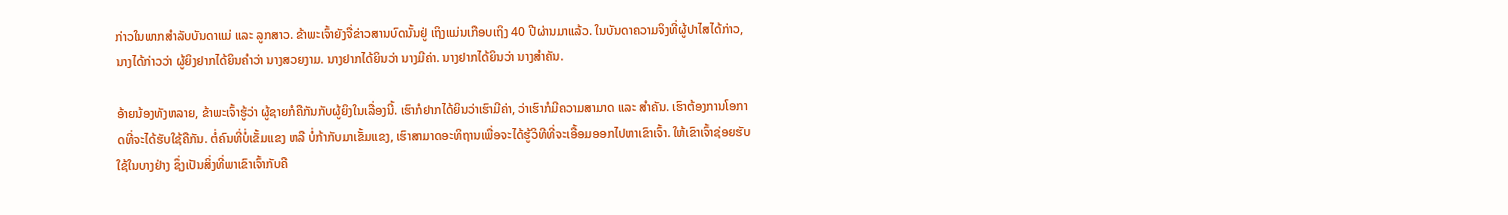ກ່າວໃນພາກສຳລັບບັນດາແມ່ ແລະ ລູກສາວ. ຂ້າພະເຈົ້າຍັງຈື່ຂ່າວສານບົດນັ້ນຢູ່ ເຖິງແມ່ນເກືອບເຖິງ 40 ປີຜ່ານມາແລ້ວ. ໃນບັນດາຄວາມຈິງທີ່ຜູ້ປາໄສໄດ້ກ່າວ, ນາງໄດ້ກ່າວວ່າ ຜູ້ຍິງຢາກໄດ້ຍິນຄຳວ່າ ນາງສວຍງາມ. ນາງຢາກໄດ້ຍິນວ່າ ນາງມີຄ່າ. ນາງຢາກໄດ້ຍິນວ່າ ນາງສຳຄັນ.

ອ້າຍນ້ອງທັງຫລາຍ, ຂ້າພະເຈົ້າຮູ້ວ່າ ຜູ້ຊາຍກໍຄືກັນກັບຜູ້ຍິງໃນເລື່ອງນີ້. ເຮົາກໍຢາກໄດ້ຍິນວ່າເຮົາມີຄ່າ, ວ່າເຮົາກໍມີຄວາມສາມາດ ແລະ ສຳຄັນ. ເຮົາຕ້ອງການໂອກາດທີ່ຈະໄດ້ຮັບໃຊ້ຄືກັນ. ຕໍ່ຄົນທີ່ບໍ່ເຂັ້ມແຂງ ຫລື ບໍ່ກ້າກັບມາເຂັ້ມແຂງ, ເຮົາສາມາດອະທິຖານເພື່ອຈະໄດ້ຮູ້ວິທີທີ່ຈະເອື້ອມອອກໄປຫາເຂົາເຈົ້າ. ໃຫ້ເຂົາເຈົ້າຊ່ອຍຮັບໃຊ້ໃນບາງຢ່າງ ຊຶ່ງເປັນສິ່ງທີ່ພາເຂົາເຈົ້າກັບຄື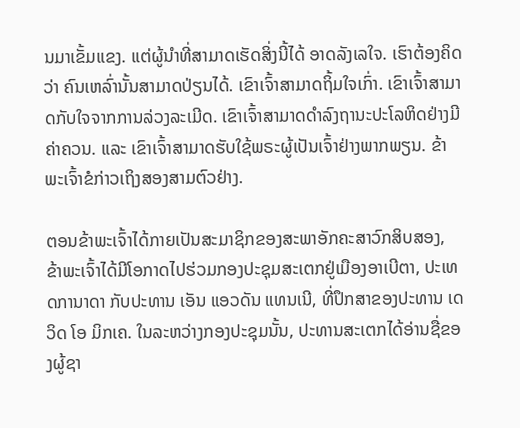ນມາເຂັ້ມແຂງ. ແຕ່ຜູ້ນຳທີ່ສາມາດເຮັດສິ່ງນີ້ໄດ້ ອາດລັງເລໃຈ. ເຮົາຕ້ອງຄິດວ່າ ຄົນເຫລົ່ານັ້ນສາມາດປ່ຽນໄດ້. ເຂົາເຈົ້າສາມາດຖິ້ມໃຈເກົ່າ. ເຂົາເຈົ້າສາມາດກັບໃຈຈາກການລ່ວງລະເມີດ. ເຂົາເຈົ້າສາມາດດຳລົງຖານະປະໂລຫິດຢ່າງມີຄ່າຄວນ. ແລະ ເຂົາເຈົ້າສາມາດຮັບໃຊ້ພຣະຜູ້ເປັນເຈົ້າຢ່າງພາກພຽນ. ຂ້າພະເຈົ້າຂໍກ່າວເຖິງສອງສາມຕົວຢ່າງ.

ຕອນຂ້າພະເຈົ້າໄດ້ກາຍເປັນສະມາຊິກຂອງສະພາອັກຄະສາວົກສິບສອງ, ຂ້າພະເຈົ້າໄດ້ມີໂອກາດໄປຮ່ວມກອງປະຊຸມສະເຕກຢູ່ເມືອງອາເບີຕາ, ປະເທດການາດາ ກັບປະທານ ເອັນ ແອວດັນ ແທນເນີ, ທີ່ປຶກສາຂອງປະທານ ເດວິດ ໂອ ມິກເຄ. ໃນລະຫວ່າງກອງປະຊຸມນັ້ນ, ປະທານສະເຕກໄດ້ອ່ານຊື່ຂອງຜູ້ຊາ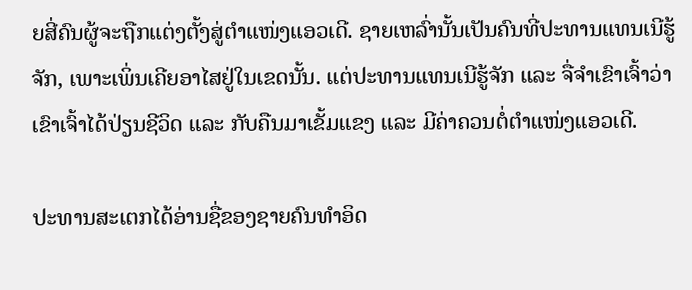ຍສີ່ຄົນຜູ້ຈະຖືກແຕ່ງຕັ້ງສູ່ຕຳແໜ່ງແອວເດີ. ຊາຍເຫລົ່ານັ້ນເປັນຄົນທີ່ປະທານແທນເນີຮູ້ຈັກ, ເພາະເພິ່ນເຄີຍອາໄສຢູ່ໃນເຂດນັ້ນ. ແຕ່ປະທານແທນເນີຮູ້ຈັກ ແລະ ຈື່ຈຳເຂົາເຈົ້າວ່າ ເຂົາເຈົ້າໄດ້ປ່ຽນຊີວິດ ແລະ ກັບຄືນມາເຂັ້ມແຂງ ແລະ ມີຄ່າຄວນຕໍ່ຕຳແໜ່ງແອວເດີ.

ປະທານສະເຕກໄດ້ອ່ານຊື່ຂອງຊາຍຄົນທຳອິດ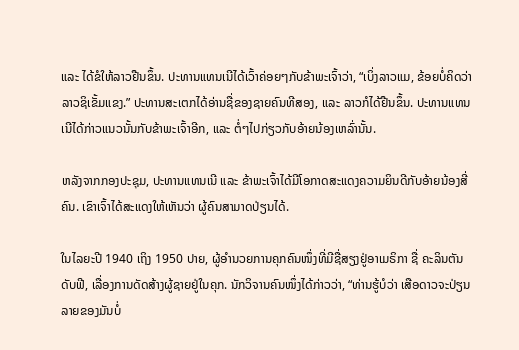ແລະ ໄດ້ຂໍໃຫ້ລາວຢືນຂຶ້ນ. ປະທານແທນເນີໄດ້ເວົ້າຄ່ອຍໆກັບຂ້າພະເຈົ້າວ່າ, “ເບິ່ງລາວແມ, ຂ້ອຍບໍ່ຄິດວ່າ ລາວຊິເຂັ້ມແຂງ.” ປະທານສະເຕກໄດ້ອ່ານຊື່ຂອງຊາຍຄົນທີສອງ, ແລະ ລາວກໍໄດ້ຢືນຂຶ້ນ. ປະທານແທນເນີໄດ້ກ່າວແນວນັ້ນກັບຂ້າພະເຈົ້າອີກ, ແລະ ຕໍ່ໆໄປກ່ຽວກັບອ້າຍນ້ອງເຫລົ່ານັ້ນ.

ຫລັງຈາກກອງປະຊຸມ, ປະທານແທນເນີ ແລະ ຂ້າພະເຈົ້າໄດ້ມີໂອກາດສະແດງຄວາມຍິນດີກັບອ້າຍນ້ອງສີ່ຄົນ. ເຂົາເຈົ້າໄດ້ສະແດງໃຫ້ເຫັນວ່າ ຜູ້ຄົນສາມາດປ່ຽນໄດ້.

ໃນໄລຍະປີ 1940 ເຖິງ 1950 ປາຍ, ຜູ້ອຳນວຍການຄຸກຄົນໜຶ່ງທີ່ມີຊື່ສຽງຢູ່ອາເມຣິກາ ຊື່ ຄະລິນຕັນ ດັບຟີ, ເລື່ອງການດັດສ້າງຜູ້ຊາຍຢູ່ໃນຄຸກ. ນັກວິຈານຄົນໜຶ່ງໄດ້ກ່າວວ່າ, “ທ່ານຮູ້ບໍວ່າ ເສືອດາວຈະປ່ຽນລາຍຂອງມັນບໍ່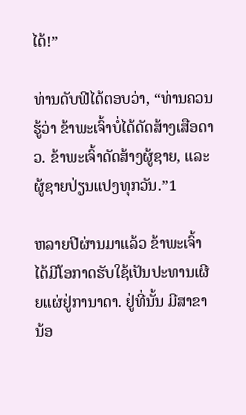ໄດ້!”

ທ່ານດັບຟີໄດ້ຕອບວ່າ, “ທ່ານຄວນຮູ້ວ່າ ຂ້າພະເຈົ້າບໍ່ໄດ້ດັດສ້າງເສືອດາວ. ຂ້າພະເຈົ້າດັດສ້າງຜູ້ຊາຍ, ແລະ ຜູ້ຊາຍປ່ຽນແປງທຸກວັນ.”1

ຫລາຍປີຜ່ານມາແລ້ວ ຂ້າພະເຈົ້າໄດ້ມີໂອກາດຮັບໃຊ້ເປັນປະທານເຜີຍແຜ່ຢູ່ການາດາ. ຢູ່ທີ່ນັ້ນ ມີສາຂານ້ອ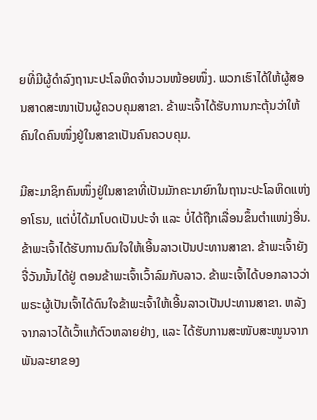ຍທີ່ມີຜູ້ດຳລົງຖານະປະໂລຫິດຈຳນວນໜ້ອຍໜຶ່ງ. ພວກເຮົາໄດ້ໃຫ້ຜູ້ສອນສາດສະໜາເປັນຜູ້ຄວບຄຸມສາຂາ. ຂ້າພະເຈົ້າໄດ້ຮັບການກະຕຸ້ນວ່າໃຫ້ຄົນໃດຄົນໜຶ່ງຢູ່ໃນສາຂາເປັນຄົນຄວບຄຸມ.

ມີສະມາຊິກຄົນໜຶ່ງຢູ່ໃນສາຂາທີ່ເປັນມັກຄະນາຍົກໃນຖານະປະໂລຫິດແຫ່ງອາໂຣນ, ແຕ່ບໍ່ໄດ້ມາໂບດເປັນປະຈຳ ແລະ ບໍ່ໄດ້ຖືກເລື່ອນຂຶ້ນຕຳແໜ່ງອື່ນ. ຂ້າພະເຈົ້າໄດ້ຮັບການດົນໃຈໃຫ້ເອີ້ນລາວເປັນປະທານສາຂາ. ຂ້າພະເຈົ້າຍັງຈື່ວັນນັ້ນໄດ້ຢູ່ ຕອນຂ້າພະເຈົ້າເວົ້າລົມກັບລາວ. ຂ້າພະເຈົ້າໄດ້ບອກລາວວ່າ ພຣະຜູ້ເປັນເຈົ້າໄດ້ດົນໃຈຂ້າພະເຈົ້າໃຫ້ເອີ້ນລາວເປັນປະທານສາຂາ. ຫລັງຈາກລາວໄດ້ເວົ້າແກ້ຕົວຫລາຍຢ່າງ, ແລະ ໄດ້ຮັບການສະໜັບສະໜູນຈາກພັນລະຍາຂອງ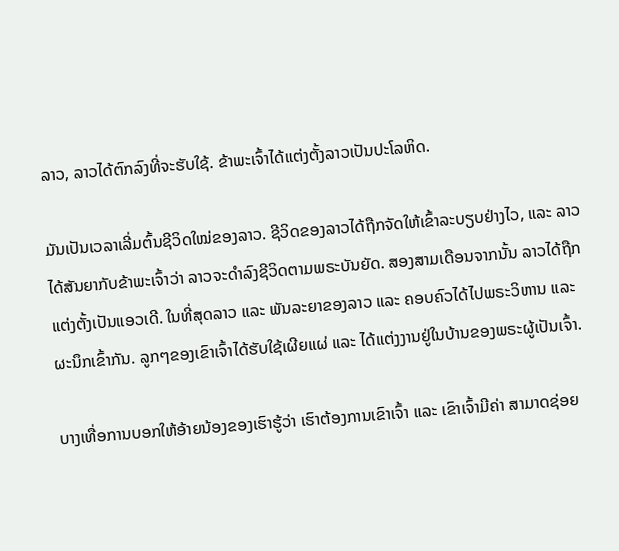ລາວ, ລາວໄດ້ຕົກລົງທີ່ຈະຮັບໃຊ້. ຂ້າພະເຈົ້າໄດ້ແຕ່ງຕັ້ງລາວເປັນປະໂລຫິດ.

ມັນເປັນເວລາເລີ່ມຕົ້ນຊີວິດໃໝ່ຂອງລາວ. ຊີວິດຂອງລາວໄດ້ຖືກຈັດໃຫ້ເຂົ້າລະບຽບຢ່າງໄວ, ແລະ ລາວໄດ້ສັນຍາກັບຂ້າພະເຈົ້າວ່າ ລາວຈະດຳລົງຊີວິດຕາມພຣະບັນຍັດ. ສອງສາມເດືອນຈາກນັ້ນ ລາວໄດ້ຖືກແຕ່ງຕັ້ງເປັນແອວເດີ. ໃນທີ່ສຸດລາວ ແລະ ພັນລະຍາຂອງລາວ ແລະ ຄອບຄົວໄດ້ໄປພຣະວິຫານ ແລະ ຜະນຶກເຂົ້າກັນ. ລູກໆຂອງເຂົາເຈົ້າໄດ້ຮັບໃຊ້ເຜີຍແຜ່ ແລະ ໄດ້ແຕ່ງງານຢູ່ໃນບ້ານຂອງພຣະຜູ້ເປັນເຈົ້າ.

ບາງເທື່ອການບອກໃຫ້ອ້າຍນ້ອງຂອງເຮົາຮູ້ວ່າ ເຮົາຕ້ອງການເຂົາເຈົ້າ ແລະ ເຂົາເຈົ້າມີຄ່າ ສາມາດຊ່ອຍ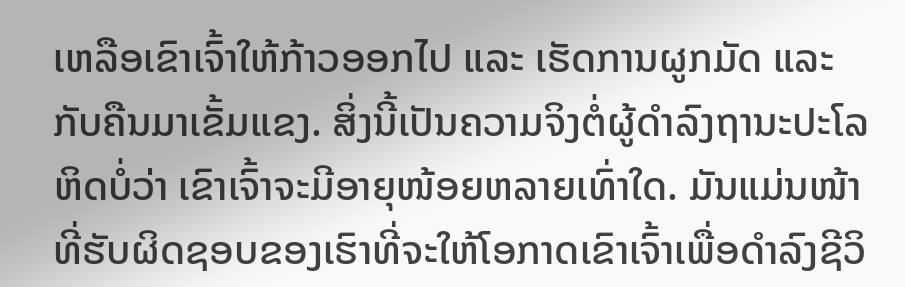ເຫລືອເຂົາເຈົ້າໃຫ້ກ້າວອອກໄປ ແລະ ເຮັດການຜູກມັດ ແລະ ກັບຄືນມາເຂັ້ມແຂງ. ສິ່ງນີ້ເປັນຄວາມຈິງຕໍ່ຜູ້ດຳລົງຖານະປະໂລຫິດບໍ່ວ່າ ເຂົາເຈົ້າຈະມີອາຍຸໜ້ອຍຫລາຍເທົ່າໃດ. ມັນແມ່ນໜ້າທີ່ຮັບຜິດຊອບຂອງເຮົາທີ່ຈະໃຫ້ໂອກາດເຂົາເຈົ້າເພື່ອດຳລົງຊີວິ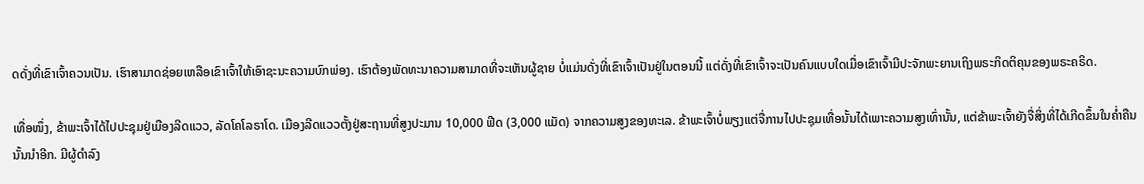ດດັ່ງທີ່ເຂົາເຈົ້າຄວນເປັນ. ເຮົາສາມາດຊ່ອຍເຫລືອເຂົາເຈົ້າໃຫ້ເອົາຊະນະຄວາມບົກພ່ອງ. ເຮົາຕ້ອງພັດທະນາຄວາມສາມາດທີ່ຈະເຫັນຜູ້ຊາຍ ບໍ່ແມ່ນດັ່ງທີ່ເຂົາເຈົ້າເປັນຢູ່ໃນຕອນນີ້ ແຕ່ດັ່ງທີ່ເຂົາເຈົ້າຈະເປັນຄົນແບບໃດເມື່ອເຂົາເຈົ້າມີປະຈັກພະຍານເຖິງພຣະກິດຕິຄຸນຂອງພຣະຄຣິດ.

ເທື່ອໜຶ່ງ, ຂ້າພະເຈົ້າໄດ້ໄປປະຊຸມຢູ່ເມືອງລີດແວວ, ລັດໂຄໂລຣາໂດ. ເມືອງລີດແວວຕັ້ງຢູ່ສະຖານທີ່ສູງປະມານ 10,000 ຟີດ (3,000 ແມັດ) ຈາກຄວາມສູງຂອງທະເລ. ຂ້າພະເຈົ້າບໍ່ພຽງແຕ່ຈື່ການໄປປະຊຸມເທື່ອນັ້ນໄດ້ເພາະຄວາມສູງເທົ່ານັ້ນ, ແຕ່ຂ້າພະເຈົ້າຍັງຈື່ສິ່ງທີ່ໄດ້ເກີດຂຶ້ນໃນຄ່ຳຄືນນັ້ນນຳອີກ. ມີຜູ້ດຳລົງ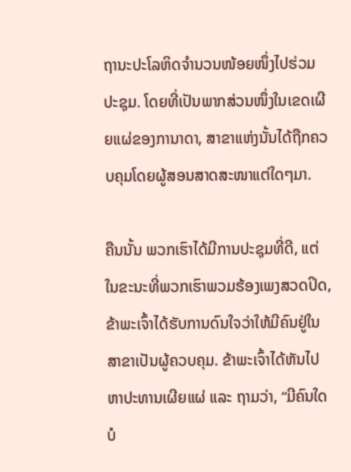ຖານະປະໂລຫິດຈຳນວນໜ້ອຍໜຶ່ງໄປຮ່ວມປະຊຸມ. ໂດຍທີ່ເປັນພາກສ່ວນໜຶ່ງໃນເຂດເຜີຍແຜ່ຂອງການາດາ, ສາຂາແຫ່ງນັ້ນໄດ້ຖືກຄວບຄຸມໂດຍຜູ້ສອນສາດສະໜາແຕ່ໃດໆມາ.

ຄືນນັ້ນ ພວກເຮົາໄດ້ມີການປະຊຸມທີ່ດີ, ແຕ່ໃນຂະນະທີ່ພວກເຮົາພວມຮ້ອງເພງສວດປິດ, ຂ້າພະເຈົ້າໄດ້ຮັບການດົນໃຈວ່າໃຫ້ມີຄົນຢູ່ໃນສາຂາເປັນຜູ້ຄວບຄຸມ. ຂ້າພະເຈົ້າໄດ້ຫັນໄປຫາປະທານເຜີຍແຜ່ ແລະ ຖາມວ່າ, “ມີຄົນໃດບໍ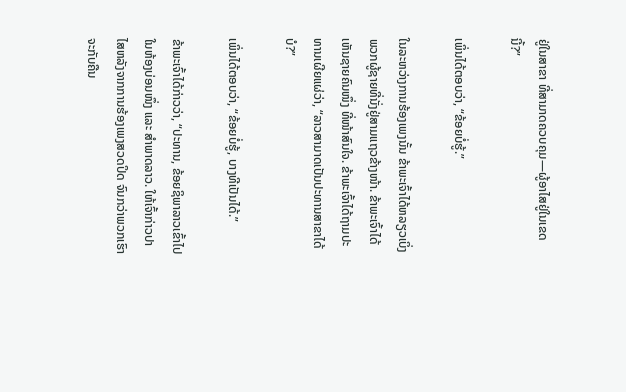ຢູ່ໃນສາຂາ ທີ່ສາມາດຄວບຄຸມ—ຜູ້ອາໄສຢູ່ໃນເຂດນີ້?”

ເພິ່ນໄດ້ຕອບວ່າ, “ຂ້ອຍບໍ່ຮູ້.”

ໃນລະຫວ່າງການຮ້ອງເພງນັ້ນ ຂ້າພະເຈົ້າໄດ້ຫລຽວເບິ່ງພວກຜູ້ຊາຍທີ່ນັ່ງຢູ່ສາມແຖວຂ້າງໜ້າ. ຂ້າພະເຈົ້າໄດ້ເຫັນຊາຍຄົນໜຶ່ງ ທີ່ໜ້າສົນໃຈ. ຂ້າພະເຈົ້າໄດ້ຖາມປະທານເຜີຍແຜ່ວ່າ, “ລາວສາມາດເປັນປະທານສາຂາໄດ້ບໍ?”

ເພິ່ນໄດ້ຕອບວ່າ, “ຂ້ອຍບໍ່ຮູ້, ບາງທີເປັນໄດ້.”

ຂ້າພະເຈົ້າໄດ້ກ່າວວ່າ, “ປະທານ, ຂ້ອຍຊິພາລາວເຂົ້າໄປໃນຫ້ອງບ່ອນໜຶ່ງ ແລະ ສຳພາດລາວ. ໃຫ້ເຈົ້າກ່າວປາໄສຫລັງຈາກການຮ້ອງເພງສວດປິດ ຈົນກວ່າພວກເຮົາຈະກັບຄືນ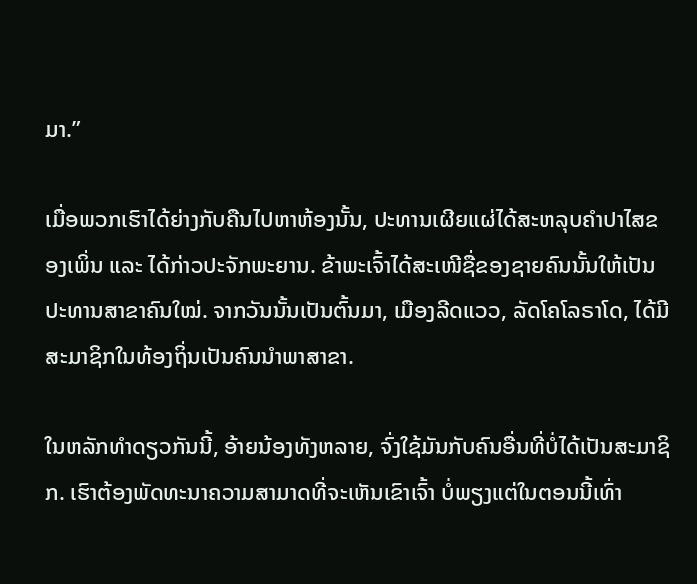ມາ.”

ເມື່ອພວກເຮົາໄດ້ຍ່າງກັບຄືນໄປຫາຫ້ອງນັ້ນ, ປະທານເຜີຍແຜ່ໄດ້ສະຫລຸບຄຳປາໄສຂອງເພິ່ນ ແລະ ໄດ້ກ່າວປະຈັກພະຍານ. ຂ້າພະເຈົ້າໄດ້ສະເໜີຊື່ຂອງຊາຍຄົນນັ້ນໃຫ້ເປັນປະທານສາຂາຄົນໃໝ່. ຈາກວັນນັ້ນເປັນຕົ້ນມາ, ເມືອງລີດແວວ, ລັດໂຄໂລຣາໂດ, ໄດ້ມີສະມາຊິກໃນທ້ອງຖິ່ນເປັນຄົນນຳພາສາຂາ.

ໃນຫລັກທຳດຽວກັນນີ້, ອ້າຍນ້ອງທັງຫລາຍ, ຈົ່ງໃຊ້ມັນກັບຄົນອື່ນທີ່ບໍ່ໄດ້ເປັນສະມາຊິກ. ເຮົາຕ້ອງພັດທະນາຄວາມສາມາດທີ່ຈະເຫັນເຂົາເຈົ້າ ບໍ່ພຽງແຕ່ໃນຕອນນີ້ເທົ່າ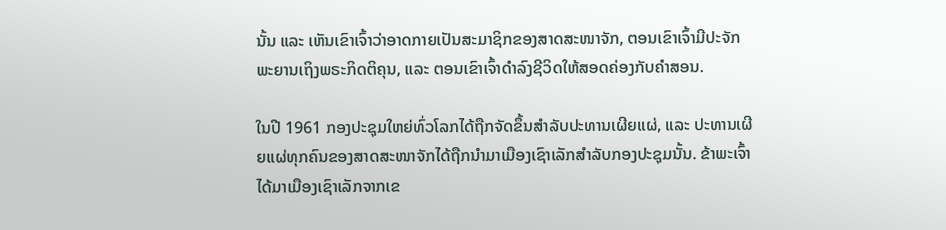ນັ້ນ ແລະ ເຫັນເຂົາເຈົ້າວ່າອາດກາຍເປັນສະມາຊິກຂອງສາດສະໜາຈັກ, ຕອນເຂົາເຈົ້າມີປະຈັກພະຍານເຖິງພຣະກິດຕິຄຸນ, ແລະ ຕອນເຂົາເຈົ້າດຳລົງຊີວິດໃຫ້ສອດຄ່ອງກັບຄຳສອນ.

ໃນປີ 1961 ກອງປະຊຸມໃຫຍ່ທົ່ວໂລກໄດ້ຖືກຈັດຂຶ້ນສຳລັບປະທານເຜີຍແຜ່, ແລະ ປະທານເຜີຍແຜ່ທຸກຄົນຂອງສາດສະໜາຈັກໄດ້ຖືກນຳມາເມືອງເຊົາເລັກສຳລັບກອງປະຊຸມນັ້ນ. ຂ້າພະເຈົ້າໄດ້ມາເມືອງເຊົາເລັກຈາກເຂ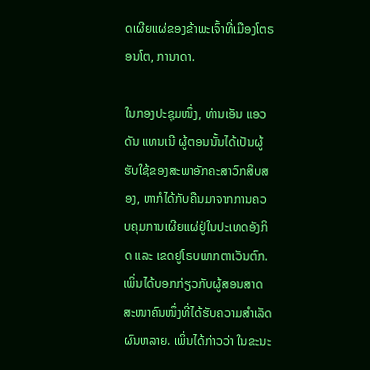ດເຜີຍແຜ່ຂອງຂ້າພະເຈົ້າທີ່ເມືອງໂຕຣອນໂຕ, ການາດາ.

ໃນກອງປະຊຸມໜຶ່ງ, ທ່ານເອັນ ແອວດັນ ແທນເນີ ຜູ້ຕອນນັ້ນໄດ້ເປັນຜູ້ຮັບໃຊ້ຂອງສະພາອັກຄະສາວົກສິບສອງ, ຫາກໍໄດ້ກັບຄືນມາຈາກການຄວບຄຸມການເຜີຍແຜ່ຢູ່ໃນປະເທດອັງກິດ ແລະ ເຂດຢູໂຣບພາກຕາເວັນຕົກ. ເພິ່ນໄດ້ບອກກ່ຽວກັບຜູ້ສອນສາດສະໜາຄົນໜຶ່ງທີ່ໄດ້ຮັບຄວາມສຳເລັດຜົນຫລາຍ. ເພິ່ນໄດ້ກ່າວວ່າ ໃນຂະນະ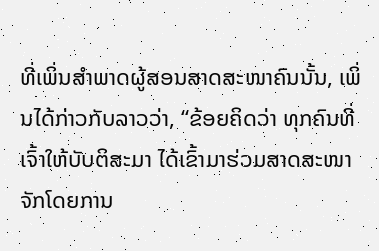ທີ່ເພິ່ນສຳພາດຜູ້ສອນສາດສະໜາຄົນນັ້ນ, ເພິ່ນໄດ້ກ່າວກັບລາວວ່າ, “ຂ້ອຍຄິດວ່າ ທຸກຄົນທີ່ເຈົ້າໃຫ້ບັບຕິສະມາ ໄດ້ເຂົ້າມາຮ່ວມສາດສະໜາຈັກໂດຍການ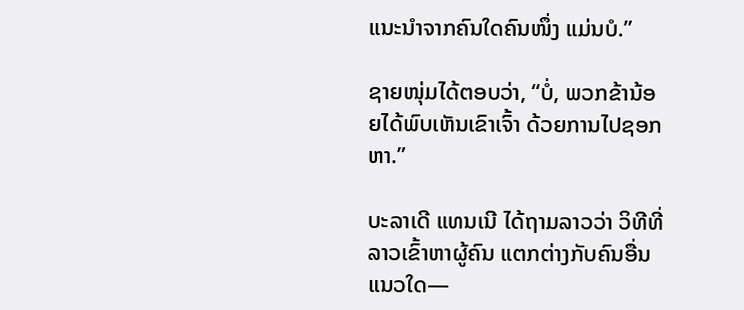ແນະນຳຈາກຄົນໃດຄົນໜຶ່ງ ແມ່ນບໍ.”

ຊາຍໜຸ່ມໄດ້ຕອບວ່າ, “ບໍ່, ພວກຂ້ານ້ອຍໄດ້ພົບເຫັນເຂົາເຈົ້າ ດ້ວຍການໄປຊອກຫາ.”

ບະລາເດີ ແທນເນີ ໄດ້ຖາມລາວວ່າ ວິທີທີ່ລາວເຂົ້າຫາຜູ້ຄົນ ແຕກຕ່າງກັບຄົນອື່ນແນວໃດ—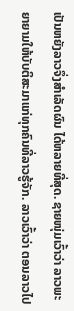ເປັນຫຍັງລາວຈຶ່ງສຳເລັດຜົນ ໄດ້ຫລາຍທີ່ສຸດ. ຊາຍໜຸ່ມເວົ້າວ່າ ລາວພະຍາຍາມໃຫ້ບັບຕິສະມາແກ່ທຸກຄົນທີ່ລາວຮູ້ຈັກ. ລາວເວົ້າວ່າ ຕອນລາວໄປ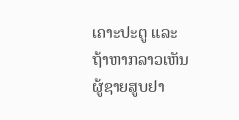ເຄາະປະຕູ ແລະ ຖ້າຫາກລາວເຫັນຜູ້ຊາຍສູບຢາ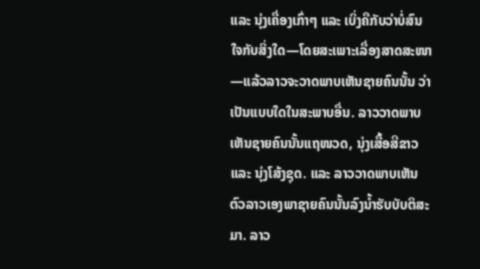ແລະ ນຸ່ງເຄື່ອງເກົ່າໆ ແລະ ເບິ່ງຄືກັບວ່າບໍ່ສົນໃຈກັບສິ່ງໃດ—ໂດຍສະເພາະເລື່ອງສາດສະໜາ—ແລ້ວລາວຈະວາດພາບເຫັນຊາຍຄົນນັ້ນ ວ່າເປັນແບບໃດໃນສະພາບອື່ນ. ລາວວາດພາບເຫັນຊາຍຄົນນັ້ນແຖໜວດ, ນຸ່ງເສື້ອສີຂາວ ແລະ ນຸ່ງໂສ້ງຊຸດ. ແລະ ລາວວາດພາບເຫັນຕົວລາວເອງພາຊາຍຄົນນັ້ນລົງນ້ຳຮັບບັບຕິສະມາ. ລາວ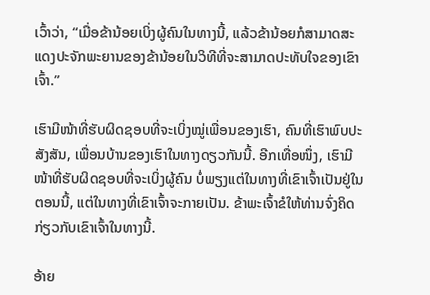ເວົ້າວ່າ, “ເມື່ອຂ້ານ້ອຍເບິ່ງຜູ້ຄົນໃນທາງນີ້, ແລ້ວຂ້ານ້ອຍກໍສາມາດສະແດງປະຈັກພະຍານຂອງຂ້ານ້ອຍໃນວິທີທີ່ຈະສາມາດປະທັບໃຈຂອງເຂົາເຈົ້າ.”

ເຮົາມີໜ້າທີ່ຮັບຜິດຊອບທີ່ຈະເບິ່ງໝູ່ເພື່ອນຂອງເຮົາ, ຄົນທີ່ເຮົາພົບປະສັງສັນ, ເພື່ອນບ້ານຂອງເຮົາໃນທາງດຽວກັນນີ້. ອີກເທື່ອໜຶ່ງ, ເຮົາມີໜ້າທີ່ຮັບຜິດຊອບທີ່ຈະເບິ່ງຜູ້ຄົນ ບໍ່ພຽງແຕ່ໃນທາງທີ່ເຂົາເຈົ້າເປັນຢູ່ໃນຕອນນີ້, ແຕ່ໃນທາງທີ່ເຂົາເຈົ້າຈະກາຍເປັນ. ຂ້າພະເຈົ້າຂໍໃຫ້ທ່ານຈົ່ງຄິດກ່ຽວກັບເຂົາເຈົ້າໃນທາງນີ້.

ອ້າຍ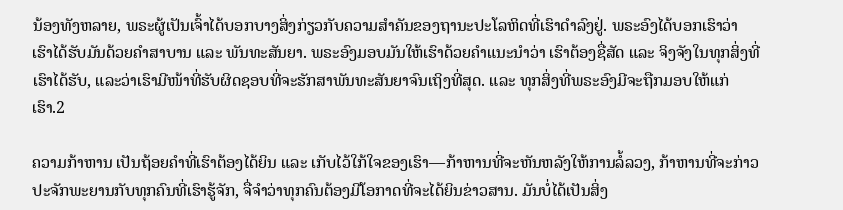ນ້ອງທັງຫລາຍ, ພຣະຜູ້ເປັນເຈົ້າໄດ້ບອກບາງສິ່ງກ່ຽວກັບຄວາມສຳຄັນຂອງຖານະປະໂລຫິດທີ່ເຮົາດຳລົງຢູ່. ພຣະອົງໄດ້ບອກເຮົາວ່າ ເຮົາໄດ້ຮັບມັນດ້ວຍຄຳສາບານ ແລະ ພັນທະສັນຍາ. ພຣະອົງມອບມັນໃຫ້ເຮົາດ້ວຍຄຳແນະນຳວ່າ ເຮົາຕ້ອງຊື່ສັດ ແລະ ຈິງຈັງໃນທຸກສິ່ງທີ່ເຮົາໄດ້ຮັບ, ແລະວ່າເຮົາມີໜ້າທີ່ຮັບຜິດຊອບທີ່ຈະຮັກສາພັນທະສັນຍາຈົນເຖິງທີ່ສຸດ. ແລະ ທຸກສິ່ງທີ່ພຣະອົງມີຈະຖືກມອບໃຫ້ແກ່ເຮົາ.2

ຄວາມກ້າຫານ ເປັນຖ້ອຍຄຳທີ່ເຮົາຕ້ອງໄດ້ຍິນ ແລະ ເກັບໄວ້ໃກ້ໃຈຂອງເຮົາ—ກ້າຫານທີ່ຈະຫັນຫລັງໃຫ້ການລໍ້ລວງ, ກ້າຫານທີ່ຈະກ່າວປະຈັກພະຍານກັບທຸກຄົນທີ່ເຮົາຮູ້ຈັກ, ຈື່ຈຳວ່າທຸກຄົນຕ້ອງມີໂອກາດທີ່ຈະໄດ້ຍິນຂ່າວສານ. ມັນບໍ່ໄດ້ເປັນສິ່ງ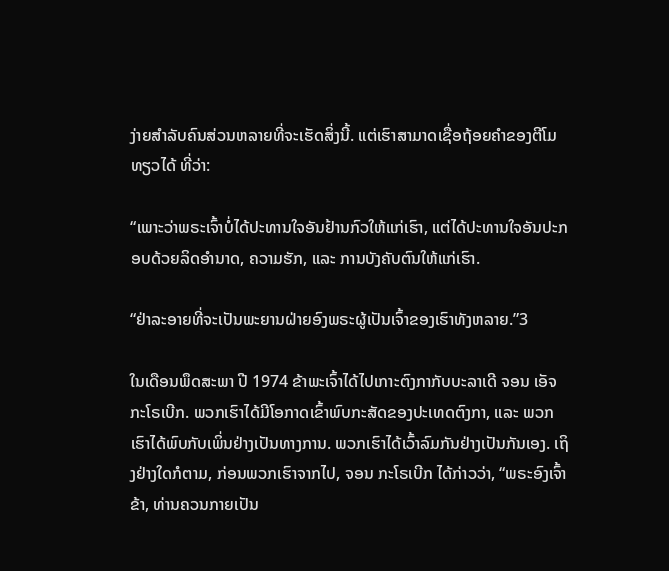ງ່າຍສຳລັບຄົນສ່ວນຫລາຍທີ່ຈະເຮັດສິ່ງນີ້. ແຕ່ເຮົາສາມາດເຊື່ອຖ້ອຍຄຳຂອງຕີໂມທຽວໄດ້ ທີ່ວ່າ:

“ເພາະວ່າພຣະເຈົ້າບໍ່ໄດ້ປະທານໃຈອັນຢ້ານກົວໃຫ້ແກ່ເຮົາ, ແຕ່ໄດ້ປະທານໃຈອັນປະກອບດ້ວຍລິດອຳນາດ, ຄວາມຮັກ, ແລະ ການບັງຄັບຕົນໃຫ້ແກ່ເຮົາ.

“ຢ່າລະອາຍທີ່ຈະເປັນພະຍານຝ່າຍອົງພຣະຜູ້ເປັນເຈົ້າຂອງເຮົາທັງຫລາຍ.”3

ໃນເດືອນພຶດສະພາ ປີ 1974 ຂ້າພະເຈົ້າໄດ້ໄປເກາະຕົງກາກັບບະລາເດີ ຈອນ ເອັຈ ກະໂຣເບີກ. ພວກເຮົາໄດ້ມີໂອກາດເຂົ້າພົບກະສັດຂອງປະເທດຕົງກາ, ແລະ ພວກເຮົາໄດ້ພົບກັບເພິ່ນຢ່າງເປັນທາງການ. ພວກເຮົາໄດ້ເວົ້າລົມກັນຢ່າງເປັນກັນເອງ. ເຖິງຢ່າງໃດກໍຕາມ, ກ່ອນພວກເຮົາຈາກໄປ, ຈອນ ກະໂຣເບີກ ໄດ້ກ່າວວ່າ, “ພຣະອົງເຈົ້າຂ້າ, ທ່ານຄວນກາຍເປັນ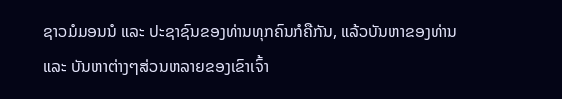ຊາວມໍມອນນໍ ແລະ ປະຊາຊົນຂອງທ່ານທຸກຄົນກໍຄືກັນ, ແລ້ວບັນຫາຂອງທ່ານ ແລະ ບັນຫາຕ່າງໆສ່ວນຫລາຍຂອງເຂົາເຈົ້າ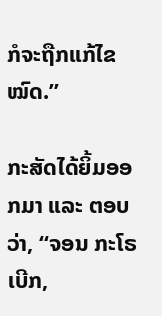ກໍຈະຖືກແກ້ໄຂໝົດ.”

ກະສັດໄດ້ຍິ້ມອອກມາ ແລະ ຕອບວ່າ, “ຈອນ ກະໂຣເບີກ,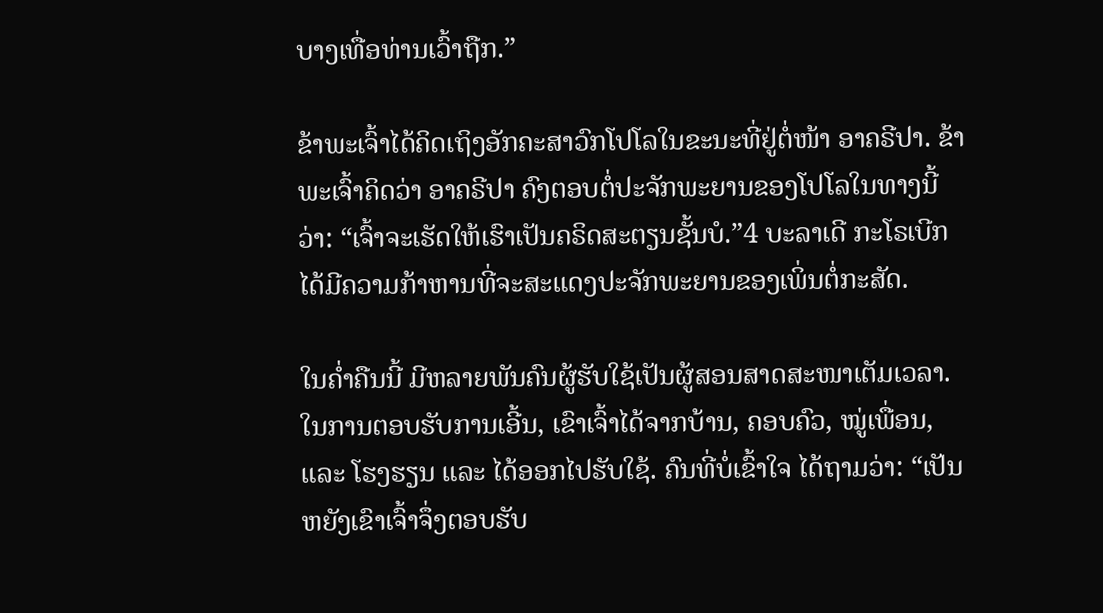ບາງເທື່ອທ່ານເວົ້າຖືກ.”

ຂ້າພະເຈົ້າໄດ້ຄິດເຖິງອັກຄະສາວົກໂປໂລໃນຂະນະທີ່ຢູ່ຕໍ່ໜ້າ ອາຄຣີປາ. ຂ້າພະເຈົ້າຄິດວ່າ ອາຄຣີປາ ຄົງຕອບຕໍ່ປະຈັກພະຍານຂອງໂປໂລໃນທາງນີ້ວ່າ: “ເຈົ້າຈະເຮັດໃຫ້ເຮົາເປັນຄຣິດສະຕຽນຊັ້ນບໍ.”4 ບະລາເດີ ກະໂຣເບີກ ໄດ້ມີຄວາມກ້າຫານທີ່ຈະສະແດງປະຈັກພະຍານຂອງເພິ່ນຕໍ່ກະສັດ.

ໃນຄ່ຳຄືນນີ້ ມີຫລາຍພັນຄົນຜູ້ຮັບໃຊ້ເປັນຜູ້ສອນສາດສະໜາເຕັມເວລາ. ໃນການຕອບຮັບການເອີ້ນ, ເຂົາເຈົ້າໄດ້ຈາກບ້ານ, ຄອບຄົວ, ໝູ່ເພື່ອນ, ແລະ ໂຮງຮຽນ ແລະ ໄດ້ອອກໄປຮັບໃຊ້. ຄົນທີ່ບໍ່ເຂົ້າໃຈ ໄດ້ຖາມວ່າ: “ເປັນຫຍັງເຂົາເຈົ້າຈຶ່ງຕອບຮັບ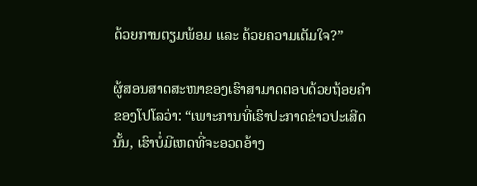ດ້ວຍການຕຽມພ້ອມ ແລະ ດ້ວຍຄວາມເຕັມໃຈ?”

ຜູ້ສອນສາດສະໜາຂອງເຮົາສາມາດຕອບດ້ວຍຖ້ອຍຄຳຂອງໂປໂລວ່າ: “ເພາະການທີ່ເຮົາປະກາດຂ່າວປະເສີດນັ້ນ, ເຮົາບໍ່ມີເຫດທີ່ຈະອວດອ້າງ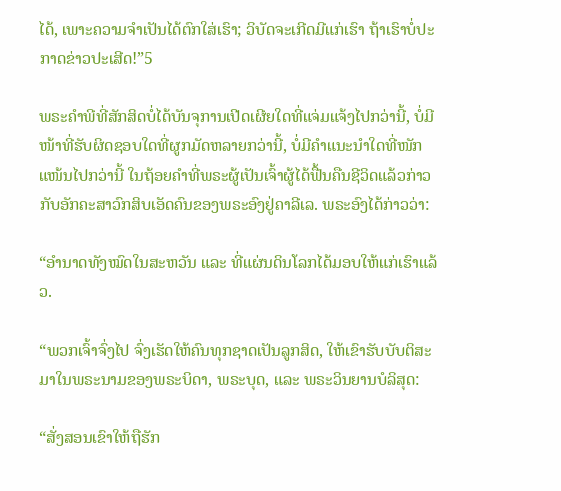ໄດ້, ເພາະຄວາມຈຳເປັນໄດ້ຕົກໃສ່ເຮົາ; ວິບັດຈະເກີດມີແກ່ເຮົາ ຖ້າເຮົາບໍ່ປະກາດຂ່າວປະເສີດ!”5

ພຣະຄຳພີທີ່ສັກສິດບໍ່ໄດ້ບັນຈຸການເປີດເຜີຍໃດທີ່ແຈ່ມແຈ້ງໄປກວ່ານີ້, ບໍ່ມີໜ້າທີ່ຮັບຜິດຊອບໃດທີ່ຜູກມັດຫລາຍກວ່ານີ້, ບໍ່ມີຄຳແນະນຳໃດທີ່ໜັກແໜ້ນໄປກວ່ານີ້ ໃນຖ້ອຍຄຳທີ່ພຣະຜູ້ເປັນເຈົ້າຜູ້ໄດ້ຟື້ນຄືນຊີວິດແລ້ວກ່າວກັບອັກຄະສາວົກສິບເອັດຄົນຂອງພຣະອົງຢູ່ຄາລີເລ. ພຣະອົງໄດ້ກ່າວວ່າ:

“ອຳນາດທັງໝົດໃນສະຫວັນ ແລະ ທີ່ແຜ່ນດິນໂລກໄດ້ມອບໃຫ້ແກ່ເຮົາແລ້ວ.

“ພວກເຈົ້າຈົ່ງໄປ ຈົ່ງເຮັດໃຫ້ຄົນທຸກຊາດເປັນລູກສິດ, ໃຫ້ເຂົາຮັບບັບຕິສະມາໃນພຣະນາມຂອງພຣະບິດາ, ພຣະບຸດ, ແລະ ພຣະວິນຍານບໍລິສຸດ:

“ສັ່ງສອນເຂົາໃຫ້ຖືຮັກ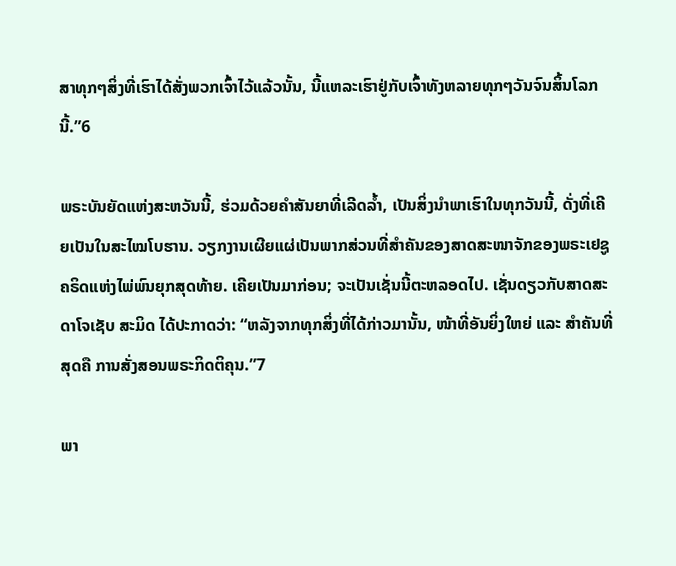ສາທຸກໆສິ່ງທີ່ເຮົາໄດ້ສັ່ງພວກເຈົ້າໄວ້ແລ້ວນັ້ນ, ນີ້ແຫລະເຮົາຢູ່ກັບເຈົ້າທັງຫລາຍທຸກໆວັນຈົນສິ້ນໂລກນີ້.”6

ພຣະບັນຍັດແຫ່ງສະຫວັນນີ້, ຮ່ວມດ້ວຍຄຳສັນຍາທີ່ເລີດລ້ຳ, ເປັນສິ່ງນຳພາເຮົາໃນທຸກວັນນີ້, ດັ່ງທີ່ເຄີຍເປັນໃນສະໄໝໂບຮານ. ວຽກງານເຜີຍແຜ່ເປັນພາກສ່ວນທີ່ສຳຄັນຂອງສາດສະໜາຈັກຂອງພຣະເຢຊູຄຣິດແຫ່ງໄພ່ພົນຍຸກສຸດທ້າຍ. ເຄີຍເປັນມາກ່ອນ; ຈະເປັນເຊັ່ນນີ້ຕະຫລອດໄປ. ເຊັ່ນດຽວກັບສາດສະດາໂຈເຊັບ ສະມິດ ໄດ້ປະກາດວ່າ: “ຫລັງຈາກທຸກສິ່ງທີ່ໄດ້ກ່າວມານັ້ນ, ໜ້າທີ່ອັນຍິ່ງໃຫຍ່ ແລະ ສຳຄັນທີ່ສຸດຄື ການສັ່ງສອນພຣະກິດຕິຄຸນ.”7

ພາ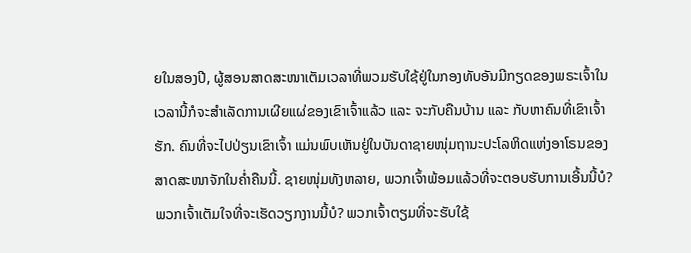ຍໃນສອງປີ, ຜູ້ສອນສາດສະໜາເຕັມເວລາທີ່ພວມຮັບໃຊ້ຢູ່ໃນກອງທັບອັນມີກຽດຂອງພຣະເຈົ້າໃນເວລານີ້ກໍຈະສຳເລັດການເຜີຍແຜ່ຂອງເຂົາເຈົ້າແລ້ວ ແລະ ຈະກັບຄືນບ້ານ ແລະ ກັບຫາຄົນທີ່ເຂົາເຈົ້າຮັກ. ຄົນທີ່ຈະໄປປ່ຽນເຂົາເຈົ້າ ແມ່ນພົບເຫັນຢູ່ໃນບັນດາຊາຍໜຸ່ມຖານະປະໂລຫິດແຫ່ງອາໂຣນຂອງສາດສະໜາຈັກໃນຄ່ຳຄືນນີ້. ຊາຍໜຸ່ມທັງຫລາຍ, ພວກເຈົ້າພ້ອມແລ້ວທີ່ຈະຕອບຮັບການເອີ້ນນີ້ບໍ? ພວກເຈົ້າເຕັມໃຈທີ່ຈະເຮັດວຽກງານນີ້ບໍ? ພວກເຈົ້າຕຽມທີ່ຈະຮັບໃຊ້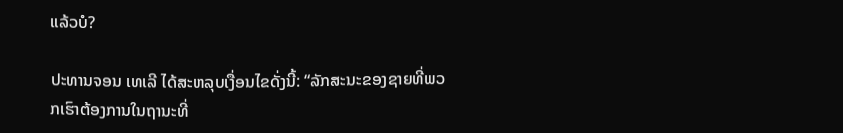ແລ້ວບໍ?

ປະທານຈອນ ເທເລີ ໄດ້ສະຫລຸບເງື່ອນໄຂດັ່ງນີ້: “ລັກສະນະຂອງຊາຍທີ່ພວກເຮົາຕ້ອງການໃນຖານະທີ່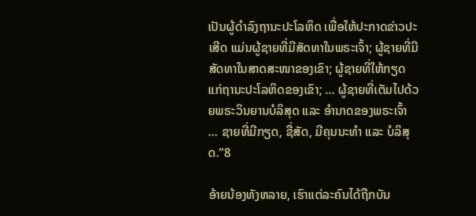ເປັນຜູ້ດຳລົງຖານະປະໂລຫິດ ເພື່ອໃຫ້ປະກາດຂ່າວປະເສີດ ແມ່ນຜູ້ຊາຍທີ່ມີສັດທາໃນພຣະເຈົ້າ; ຜູ້ຊາຍທີ່ມີສັດທາໃນສາດສະໜາຂອງເຂົາ; ຜູ້ຊາຍທີ່ໃຫ້ກຽດແກ່ຖານະປະໂລຫິດຂອງເຂົາ; … ຜູ້ຊາຍທີ່ເຕັມໄປດ້ວຍພຣະວິນຍານບໍລິສຸດ ແລະ ອຳນາດຂອງພຣະເຈົ້າ … ຊາຍທີ່ມີກຽດ, ຊື່ສັດ, ມີຄຸນນະທຳ ແລະ ບໍລິສຸດ.”8

ອ້າຍນ້ອງທັງຫລາຍ, ເຮົາແຕ່ລະຄົນໄດ້ຖືກບັນ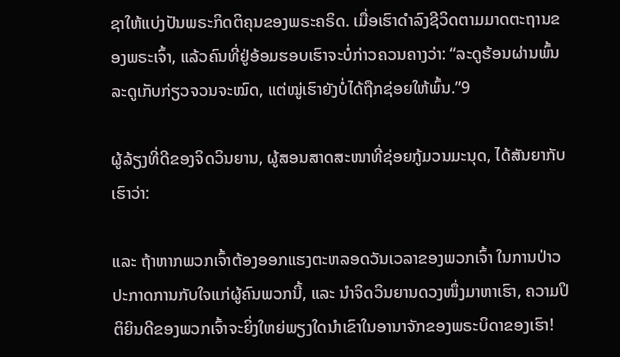ຊາໃຫ້ແບ່ງປັນພຣະກິດຕິຄຸນຂອງພຣະຄຣິດ. ເມື່ອເຮົາດຳລົງຊີວິດຕາມມາດຕະຖານຂອງພຣະເຈົ້າ, ແລ້ວຄົນທີ່ຢູ່ອ້ອມຮອບເຮົາຈະບໍ່ກ່າວຄວນຄາງວ່າ: “ລະດູຮ້ອນຜ່ານພົ້ນ ລະດູເກັບກ່ຽວຈວນຈະໝົດ, ແຕ່ໝູ່ເຮົາຍັງບໍ່ໄດ້ຖືກຊ່ອຍໃຫ້ພົ້ນ.”9

ຜູ້ລ້ຽງທີ່ດີຂອງຈິດວິນຍານ, ຜູ້ສອນສາດສະໜາທີ່ຊ່ອຍກູ້ມວນມະນຸດ, ໄດ້ສັນຍາກັບເຮົາວ່າ:

ແລະ ຖ້າຫາກພວກເຈົ້າຕ້ອງອອກແຮງຕະຫລອດວັນເວລາຂອງພວກເຈົ້າ ໃນການປ່າວປະກາດການກັບໃຈແກ່ຜູ້ຄົນພວກນີ້, ແລະ ນຳຈິດວິນຍານດວງໜຶ່ງມາຫາເຮົາ, ຄວາມປິຕິຍິນດີຂອງພວກເຈົ້າຈະຍິ່ງໃຫຍ່ພຽງໃດນຳເຂົາໃນອານາຈັກຂອງພຣະບິດາຂອງເຮົາ!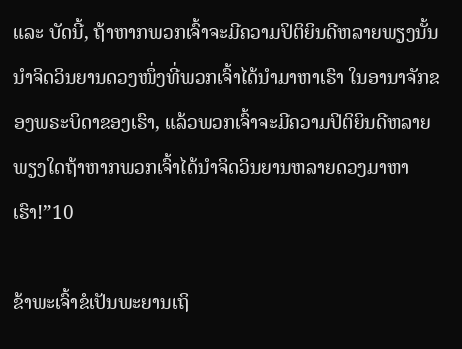ແລະ ບັດນີ້, ຖ້າຫາກພວກເຈົ້າຈະມີຄວາມປິຕິຍິນດີຫລາຍພຽງນັ້ນນຳຈິດວິນຍານດວງໜຶ່ງທີ່ພວກເຈົ້າໄດ້ນຳມາຫາເຮົາ ໃນອານາຈັກຂອງພຣະບິດາຂອງເຮົາ, ແລ້ວພວກເຈົ້າຈະມີຄວາມປິຕິຍິນດີຫລາຍພຽງໃດຖ້າຫາກພວກເຈົ້າໄດ້ນຳຈິດວິນຍານຫລາຍດວງມາຫາເຮົາ!”10

ຂ້າພະເຈົ້າຂໍເປັນພະຍານເຖິ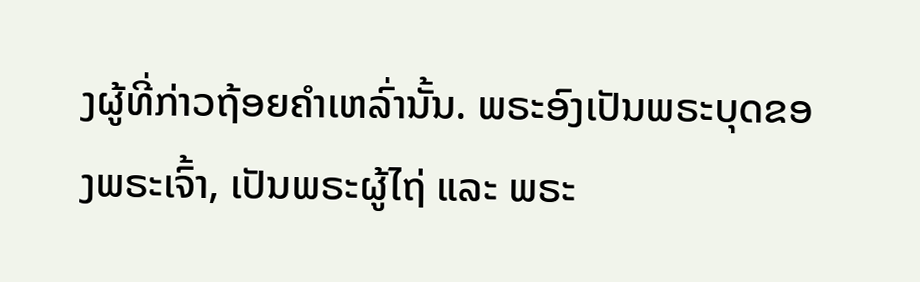ງຜູ້ທີ່ກ່າວຖ້ອຍຄຳເຫລົ່ານັ້ນ. ພຣະອົງເປັນພຣະບຸດຂອງພຣະເຈົ້າ, ເປັນພຣະຜູ້ໄຖ່ ແລະ ພຣະ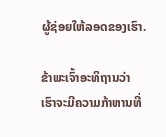ຜູ້ຊ່ອຍໃຫ້ລອດຂອງເຮົາ.

ຂ້າພະເຈົ້າອະທິຖານວ່າ ເຮົາຈະມີຄວາມກ້າຫານທີ່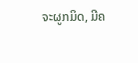ຈະຜູກມິດ, ມີຄ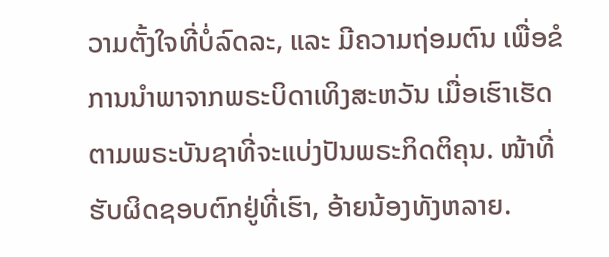ວາມຕັ້ງໃຈທີ່ບໍ່ລົດລະ, ແລະ ມີຄວາມຖ່ອມຕົນ ເພື່ອຂໍການນຳພາຈາກພຣະບິດາເທິງສະຫວັນ ເມື່ອເຮົາເຮັດຕາມພຣະບັນຊາທີ່ຈະແບ່ງປັນພຣະກິດຕິຄຸນ. ໜ້າທີ່ຮັບຜິດຊອບຕົກຢູ່ທີ່ເຮົາ, ອ້າຍນ້ອງທັງຫລາຍ.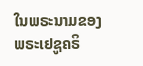ໃນພຣະນາມຂອງພຣະເຢຊູຄຣິ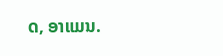ດ, ອາແມນ.